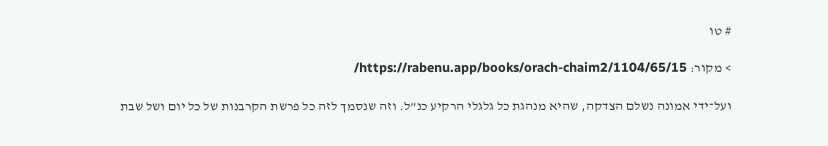# טו

> מקור: https://rabenu.app/books/orach-chaim2/1104/65/15/

ועל־ידי אמונה נשלם הצדקה, שהיא מנהגת כל גלגלי הרקיע כנ"ל. וזה שנסמך לזה כל פרשת הקרבנות של כל יום ושל שבת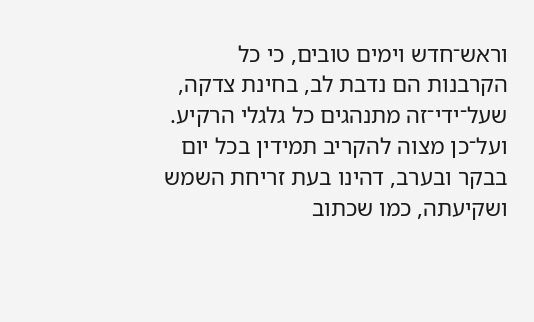וראש־חדש וימים טובים, כי כל הקרבנות הם נדבת לב, בחינת צדקה, שעל־ידי־זה מתנהגים כל גלגלי הרקיע. ועל־כן מצוה להקריב תמידין בכל יום בבקר ובערב, דהינו בעת זריחת השמש ושקיעתה, כמו שכתוב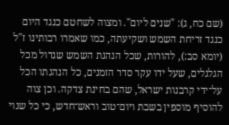(שם כח, ג): "שנים ליום". ומצוה לשחטם כנגד היום כנגד זריחת השמש ושקיעתה, כמו שאמרו רבותינו ז"ל (יומא סב:), להורות, שכל הנהגת השמש שגדול מכל הגלגלים, שעל ידו עקר סדר הזמנים, כל הנהגתו הכל על־ידי קרבנות ישראל, שהם בחינת צדקה. וכן צוה להוסיף מוספין בשבת ויום־טוב וראש־חדש, כי כל שנוי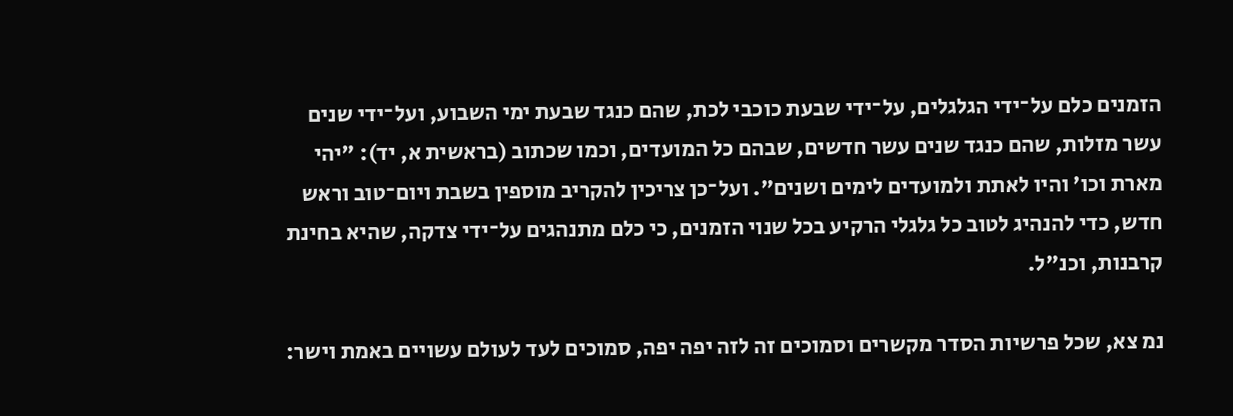הזמנים כלם על־ידי הגלגלים, על־ידי שבעת כוכבי לכת, שהם כנגד שבעת ימי השבוע, ועל־ידי שנים עשר מזלות, שהם כנגד שנים עשר חדשים, שבהם כל המועדים, וכמו שכתוב (בראשית א, יד): "יהי מארת וכו' והיו לאתת ולמועדים לימים ושנים". ועל־כן צריכין להקריב מוספין בשבת ויום־טוב וראש חדש, כדי להנהיג לטוב כל גלגלי הרקיע בכל שנוי הזמנים, כי כלם מתנהגים על־ידי צדקה, שהיא בחינת קרבנות, וכנ"ל.

נמ צא, שכל פרשיות הסדר מקשרים וסמוכים זה לזה יפה יפה, סמוכים לעד לעולם עשויים באמת וישר: